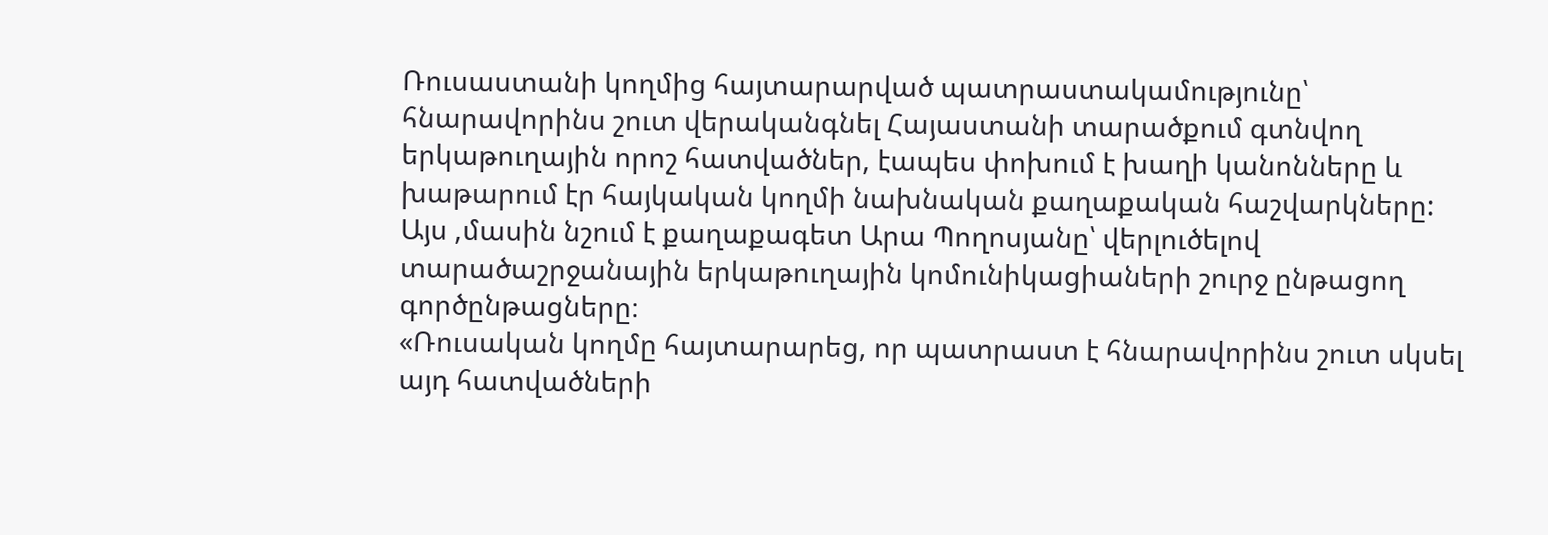Ռուսաստանի կողմից հայտարարված պատրաստակամությունը՝ հնարավորինս շուտ վերականգնել Հայաստանի տարածքում գտնվող երկաթուղային որոշ հատվածներ, էապես փոխում է խաղի կանոնները և խաթարում էր հայկական կողմի նախնական քաղաքական հաշվարկները: Այս ,մասին նշում է քաղաքագետ Արա Պողոսյանը՝ վերլուծելով տարածաշրջանային երկաթուղային կոմունիկացիաների շուրջ ընթացող գործընթացները։
«Ռուսական կողմը հայտարարեց, որ պատրաստ է հնարավորինս շուտ սկսել այդ հատվածների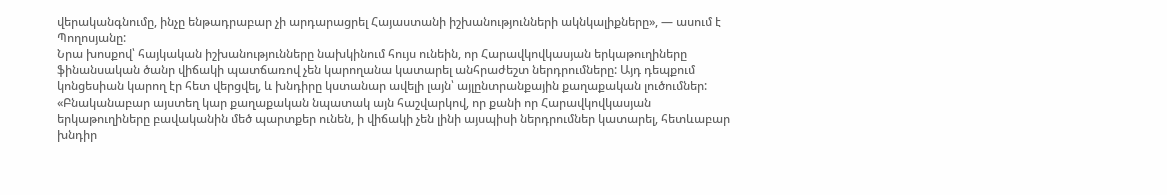վերականգնումը, ինչը ենթադրաբար չի արդարացրել Հայաստանի իշխանությունների ակնկալիքները», — ասում է Պողոսյանը:
Նրա խոսքով՝ հայկական իշխանությունները նախկինում հույս ունեին, որ Հարավկովկասյան երկաթուղիները ֆինանսական ծանր վիճակի պատճառով չեն կարողանա կատարել անհրաժեշտ ներդրումները: Այդ դեպքում կոնցեսիան կարող էր հետ վերցվել, և խնդիրը կստանար ավելի լայն՝ այլընտրանքային քաղաքական լուծումներ:
«Բնականաբար այստեղ կար քաղաքական նպատակ այն հաշվարկով, որ քանի որ Հարավկովկասյան երկաթուղիները բավականին մեծ պարտքեր ունեն, ի վիճակի չեն լինի այսպիսի ներդրումներ կատարել, հետևաբար խնդիր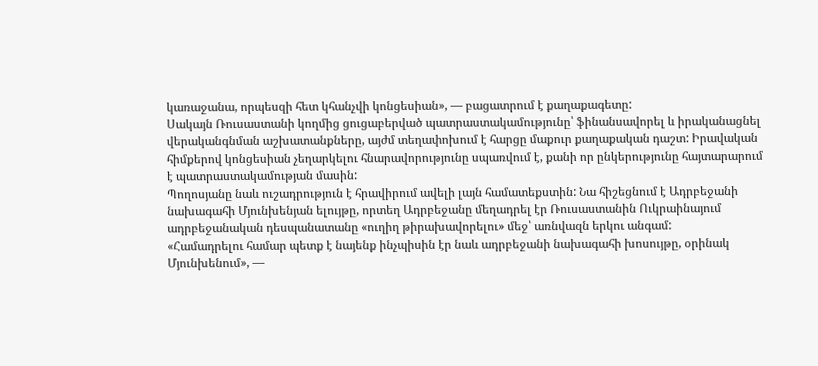կառաջանա, որպեսզի հետ կհանչվի կոնցեսիան», — բացատրում է քաղաքագետը:
Սակայն Ռուսաստանի կողմից ցուցաբերված պատրաստակամությունը՝ ֆինանսավորել և իրականացնել վերականգնման աշխատանքները, այժմ տեղափոխում է հարցը մաքուր քաղաքական դաշտ: Իրավական հիմքերով կոնցեսիան չեղարկելու հնարավորությունը սպառվում է, քանի որ ընկերությունը հայտարարում է պատրաստակամության մասին:
Պողոսյանը նաև ուշադրություն է հրավիրում ավելի լայն համատեքստին: Նա հիշեցնում է Ադրբեջանի նախագահի Մյունխենյան ելույթը, որտեղ Ադրբեջանը մեղադրել էր Ռուսաստանին Ուկրաինայում ադրբեջանական դեսպանատանը «ուղիղ թիրախավորելու» մեջ՝ առնվազն երկու անգամ:
«Համադրելու համար պետք է նայենք ինչպիսին էր նաև ադրբեջանի նախագահի խոսույթը, օրինակ Մյունխենում», —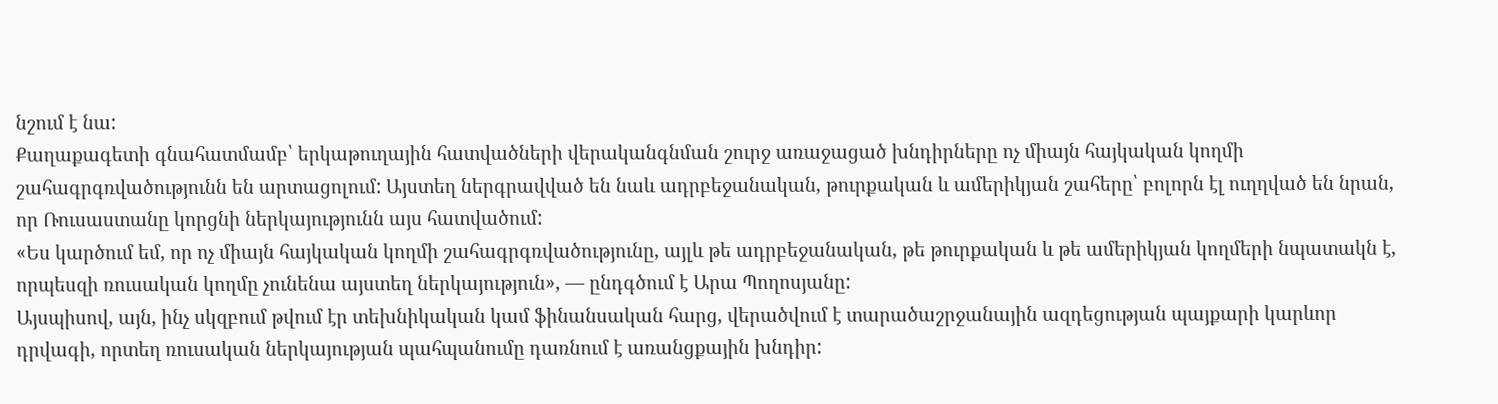նշում է նա:
Քաղաքագետի գնահատմամբ՝ երկաթուղային հատվածների վերականգնման շուրջ առաջացած խնդիրները ոչ միայն հայկական կողմի շահագրգռվածությունն են արտացոլում: Այստեղ ներգրավված են նաև ադրբեջանական, թուրքական և ամերիկյան շահերը՝ բոլորն էլ ուղղված են նրան, որ Ռուսաստանը կորցնի ներկայությունն այս հատվածում:
«Ես կարծում եմ, որ ոչ միայն հայկական կողմի շահագրգռվածությունը, այլև թե ադրբեջանական, թե թուրքական և թե ամերիկյան կողմերի նպատակն է, որպեսզի ռուսական կողմը չունենա այստեղ ներկայություն», — ընդգծում է Արա Պողոսյանը:
Այսպիսով, այն, ինչ սկզբում թվում էր տեխնիկական կամ ֆինանսական հարց, վերածվում է տարածաշրջանային ազդեցության պայքարի կարևոր դրվագի, որտեղ ռուսական ներկայության պահպանումը դառնում է առանցքային խնդիր: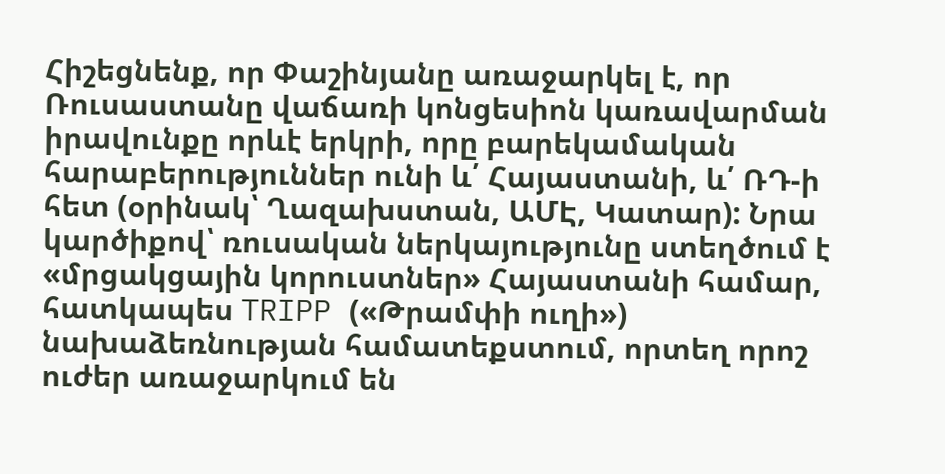Հիշեցնենք, որ Փաշինյանը առաջարկել է, որ Ռուսաստանը վաճառի կոնցեսիոն կառավարման իրավունքը որևէ երկրի, որը բարեկամական հարաբերություններ ունի և՛ Հայաստանի, և՛ ՌԴ-ի հետ (օրինակ՝ Ղազախստան, ԱՄԷ, Կատար): Նրա կարծիքով՝ ռուսական ներկայությունը ստեղծում է «մրցակցային կորուստներ» Հայաստանի համար, հատկապես TRIPP («Թրամփի ուղի») նախաձեռնության համատեքստում, որտեղ որոշ ուժեր առաջարկում են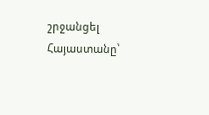շրջանցել Հայաստանը՝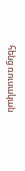հենց ռուսական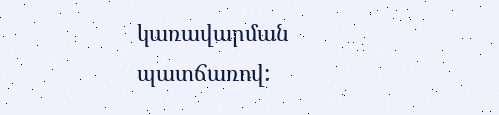կառավարման պատճառով: